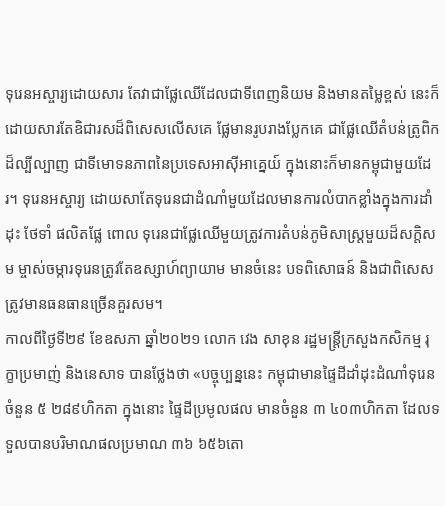ទុរេនអស្ចារ្យដោយសារ តែវាជាផ្លែឈើដែលជាទីពេញនិយម និងមានតម្លៃខ្ពស់ នេះក៏ដោយសារតែឧិជារសដ៏ពិសេសលើសគេ ផ្លែមានរូបរាងប្លែកគេ ជាផ្លែឈើតំបន់ត្រូពិកដ៏ល្បីល្បាញ ជាទីមោទនភាពនៃប្រទេសអាសុីអាគ្នេយ៍ ក្នុងនោះក៏មានកម្ពុជាមួយដែរ។ ទុរេនអស្ចារ្យ ដោយសាតែទុរេនជាដំណាំមួយដែលមានការលំបាកខ្លាំងក្នុងការដាំដុះ ថែទាំ ផលិតផ្លែ ពោល ទុរេនជាផ្លែឈើមួយត្រូវការតំបន់ភូមិសាស្ត្រមួយដ៏សក្តិសម ម្ចាស់ចម្ការទុរេនត្រូវតែឧស្សាហ៍ព្យាយាម មានចំនេះ បទពិសោធន៍ និងជាពិសេសត្រូវមានធនធានច្រើនគួរសម។
កាលពីថ្ងៃទី២៩ ខែឧសភា ឆ្នាំ២០២១ លោក វេង សាខុន រដ្ឋមន្រ្តីក្រសួងកសិកម្ម រុក្ខាប្រមាញ់ និងនេសាទ បានថ្លែងថា «បច្ចុប្បន្ននេះ កម្ពុជាមានផ្ទៃដីដាំដុះដំណាំទុរេន ចំនួន ៥ ២៨៩ហិកតា ក្នុងនោះ ផ្ទៃដីប្រមូលផល មានចំនួន ៣ ៤០៣ហិកតា ដែលទទួលបានបរិមាណផលប្រមាណ ៣៦ ៦៥៦តោ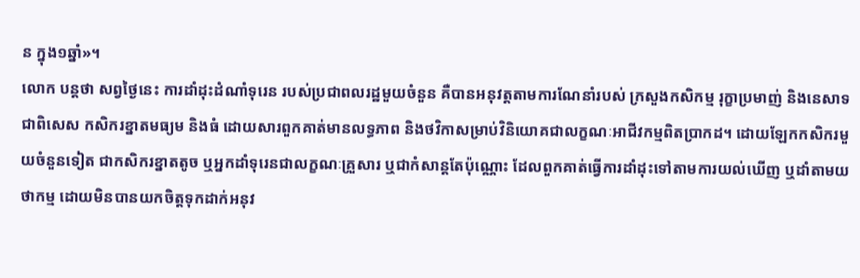ន ក្នុង១ឆ្នាំ»។
លោក បន្ដថា សព្វថ្ងៃនេះ ការដាំដុះដំណាំទុរេន របស់ប្រជាពលរដ្ឋមួយចំនួន គឺបានអនុវត្តតាមការណែនាំរបស់ ក្រសួងកសិកម្ម រុក្ខាប្រមាញ់ និងនេសាទ ជាពិសេស កសិករខ្នាតមធ្យម និងធំ ដោយសារពួកគាត់មានលទ្ធភាព និងថវិកាសម្រាប់វិនិយោគជាលក្ខណៈអាជីវកម្មពិតប្រាកដ។ ដោយឡែកកសិករមួយចំនួនទៀត ជាកសិករខ្នាតតូច ឬអ្នកដាំទុរេនជាលក្ខណៈគ្រួសារ ឬជាកំសាន្តតែប៉ុណ្ណោះ ដែលពួកគាត់ធ្វើការដាំដុះទៅតាមការយល់ឃើញ ឬដាំតាមយថាកម្ម ដោយមិនបានយកចិត្តទុកដាក់អនុវ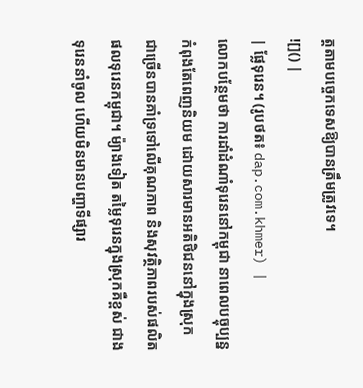ត្តតាមបច្ចេកទេសឱ្យបានត្រឹមត្រូវទេ។
![]() |
| ផ្លែទុរេន។ (រូបថត៖ dap.com.khmer) |
លោកបន្ថែមថា ការដាំដំណាំទុរេននៅកម្ពុជា នាពេលបច្ចុប្បន្ន កំពុងតែពេញនិយម ដោយសារមានអតិថិជននៅក្នុងស្រុក ជាច្រើនបានគាំទ្រទៅលើគុណភាព និងសុវត្ថិភាពរបស់ផលិតផលទុរេនកម្ពុជា។ ម៉្យាងទៀត តម្លៃទុរេនក្នុងស្រុកគឺខ្ពស់ ជាងទុរេននាំចូល ហើយមិនមានបញ្ហាទីផ្សារ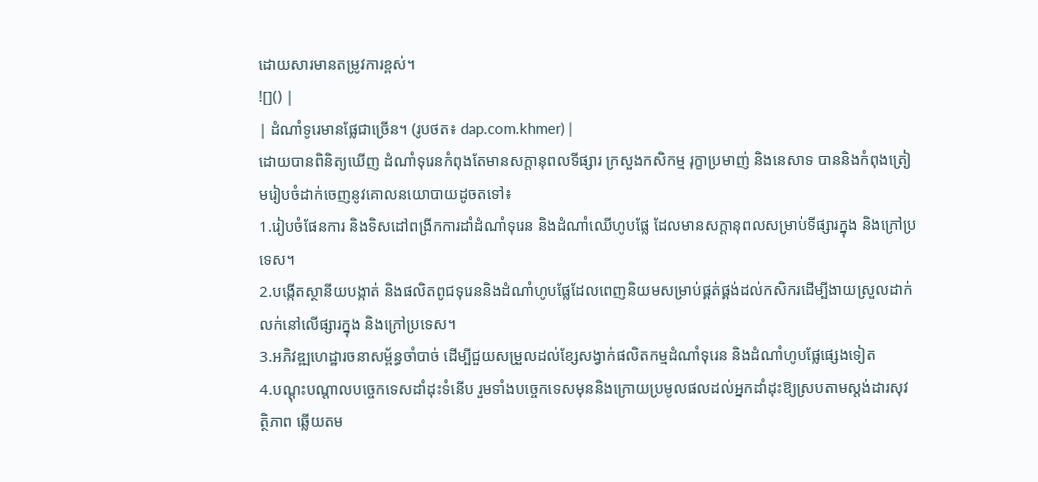ដោយសារមានតម្រូវការខ្ពស់។
![]() |
| ដំណាំទូរេមានផ្លែជាច្រើន។ (រូបថត៖ dap.com.khmer) |
ដោយបានពិនិត្យឃើញ ដំណាំទុរេនកំពុងតែមានសក្តានុពលទីផ្សារ ក្រសួងកសិកម្ម រុក្ខាប្រមាញ់ និងនេសាទ បាននិងកំពុងត្រៀមរៀបចំដាក់ចេញនូវគោលនយោបាយដូចតទៅ៖
1.រៀបចំផែនការ និងទិសដៅពង្រីកការដាំដំណាំទុរេន និងដំណាំឈើហូបផ្លែ ដែលមានសក្តានុពលសម្រាប់ទីផ្សារក្នុង និងក្រៅប្រទេស។
2.បង្កើតស្ថានីយបង្កាត់ និងផលិតពូជទុរេននិងដំណាំហូបផ្លែដែលពេញនិយមសម្រាប់ផ្គត់ផ្គង់ដល់កសិករដើម្បីងាយស្រួលដាក់លក់នៅលើផ្សារក្នុង និងក្រៅប្រទេស។
3.អភិវឌ្ឍហេដ្ឋារចនាសម្ព័ន្ធចាំបាច់ ដើម្បីជួយសម្រួលដល់ខ្សែសង្វាក់ផលិតកម្មដំណាំទុរេន និងដំណាំហូបផ្លែផ្សេងទៀត
4.បណ្តុះបណ្តាលបច្ចេកទេសដាំដុះទំនើប រួមទាំងបច្ចេកទេសមុននិងក្រោយប្រមូលផលដល់អ្នកដាំដុះឱ្យស្របតាមស្តង់ដារសុវត្ថិភាព ឆ្លើយតម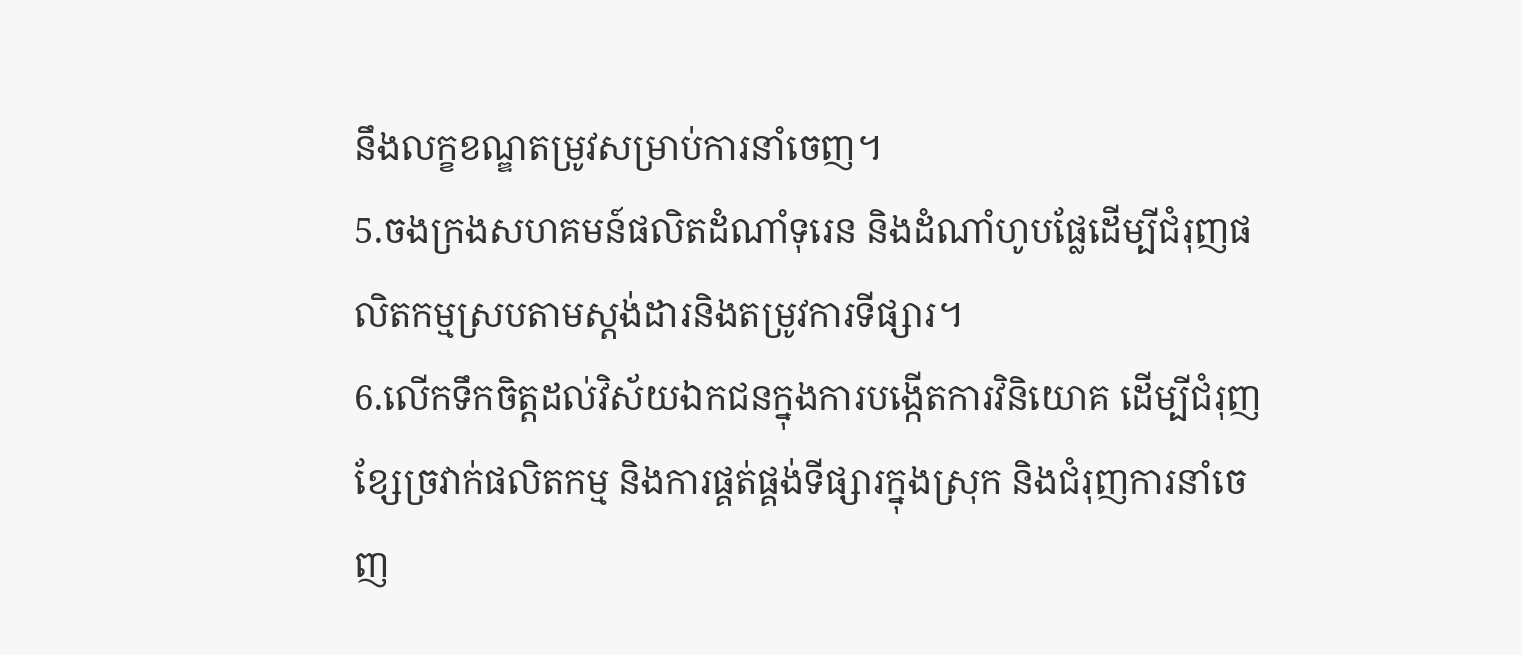នឹងលក្ខខណ្ឌតម្រូវសម្រាប់ការនាំចេញ។
5.ចងក្រងសហគមន៍ផលិតដំណាំទុរេន និងដំណាំហូបផ្លែដើម្បីជំរុញផលិតកម្មស្របតាមស្ដង់ដារនិងតម្រូវការទីផ្សារ។
6.លើកទឹកចិត្តដល់វិស័យឯកជនក្នុងការបង្កើតការវិនិយោគ ដើម្បីជំរុញខ្សែច្រវាក់ផលិតកម្ម និងការផ្គត់ផ្គង់ទីផ្សារក្នុងស្រុក និងជំរុញការនាំចេញ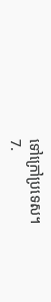ទៅក្រៅប្រទេស។
7.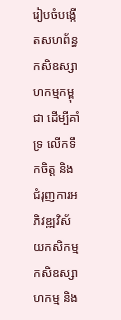រៀបចំបង្កើតសហព័ន្ធកសិឧស្សាហកម្មកម្ពុជា ដើម្បីគាំទ្រ លើកទឹកចិត្ត និងជំរុញការអភិវឌ្ឍវិស័យកសិកម្ម កសិឧស្សាហកម្ម និង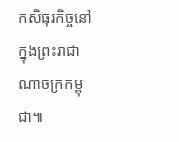កសិធុរកិច្ចនៅក្នុងព្រះរាជាណាចក្រកម្ពុជា៕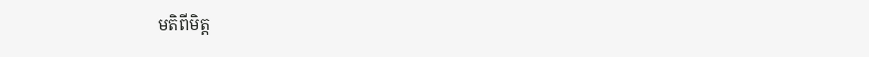មតិពីមិត្ត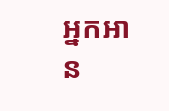អ្នកអាន